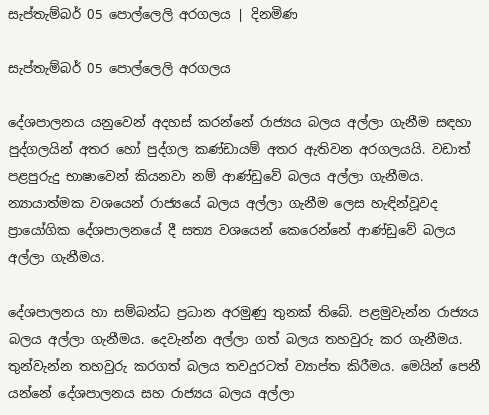සැප්තැම්බර් 05 පොල්ලෙලි අරගලය | දිනමිණ

සැප්තැම්බර් 05 පොල්ලෙලි අරගලය

දේශපාලනය යනුවෙන් අදහස් කරන්නේ රාජ්‍යය බලය අල්ලා ගැනීම සඳහා පුද්ගලයින් අතර හෝ පුද්ගල කණ්ඩායම් අතර ඇතිවන අරගලයයි. වඩාත් පළපුරුදු භාෂාවෙන් කියනවා නම් ආණ්ඩුවේ බලය අල්ලා ගැනීමය. න්‍යායාත්මක වශයෙන් රාජ්‍යයේ බලය අල්ලා ගැනීම ලෙස හැඳින්වූවද ප්‍රායෝගික දේශපාලනයේ දී සත්‍ය වශයෙන් කෙරෙන්නේ ආණ්ඩුවේ බලය අල්ලා ගැනීමය.

දේශපාලනය හා සම්බන්ධ ප්‍රධාන අරමුණු තුනක් තිබේ. පළමුවැන්න රාජ්‍යය බලය අල්ලා ගැනීමය. දෙවැන්න අල්ලා ගත් බලය තහවුරු කර ගැනීමය. තුන්වැන්න තහවුරු කරගත් බලය තවදුරටත් ව්‍යාප්ත කිරීමය. මෙයින් පෙනී යන්නේ දේශපාලනය සහ රාජ්‍යය බලය අල්ලා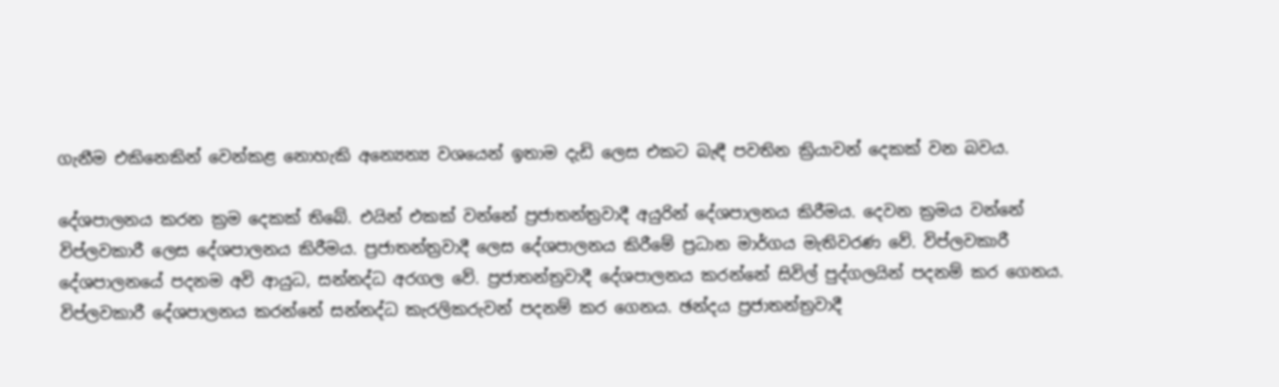ගැනීම එකිනෙකින් වෙන්කළ නොහැකි අන්‍යෙන්‍ය වශයෙන් ඉතාම දැඩි ලෙස එකට බැඳී පවතින ක්‍රියාවන් දෙකක් වන බවය.

දේශපාලනය කරන ක්‍රම දෙකක් තිබේ. එයින් එකක් වන්නේ ප්‍රජාතන්ත්‍රවාදී අයුරින් දේශපාලනය කිරීමය. දෙවන ක්‍රමය වන්නේ විප්ලවකාරී ලෙස දේශපාලනය කිරීමය. ප්‍රජාතන්ත්‍රවාදී ලෙස දේශපාලනය කිරීමේ ප්‍රධාන මාර්ගය මැතිවරණ වේ. විප්ලවකාරී දේශපාලනයේ පදනම අවි ආයුධ, සන්නද්ධ අරගල වේ. ප්‍රජාතන්ත්‍රවාදී දේශපාලනය කරන්නේ සිවිල් පුද්ගලයින් පදනම් කර ගෙනය. විප්ලවකාරී දේශපාලනය කරන්නේ සන්නද්ධ කැරලිකරුවන් පදනම් කර ගෙනය. ඡන්දය ප්‍රජාතන්ත්‍රවාදී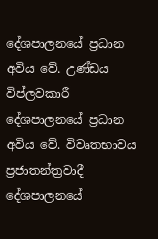දේශපාලනයේ ප්‍රධාන අවිය වේ. උණ්ඩය විප්ලවකාරී දේශපාලනයේ ප්‍රධාන අවිය වේ. විවෘතභාවය ප්‍රජාතන්ත්‍රවාදී දේශපාලනයේ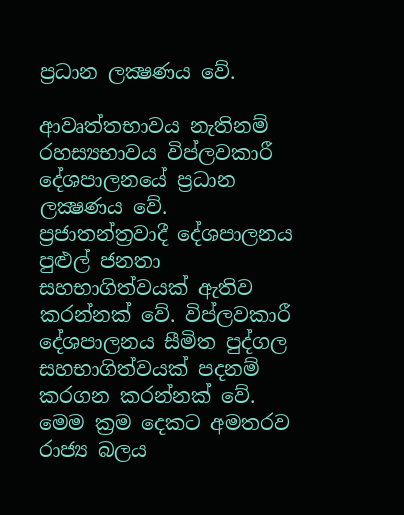ප්‍රධාන ලක්‍ෂණය වේ.

ආවෘත්තභාවය නැතිනම් රහස්‍යභාවය විප්ලවකාරී දේශපාලනයේ ප්‍රධාන ලක්‍ෂණය වේ. ප්‍රජාතන්ත්‍රවාදී දේශපාලනය පුළුල් ජනතා සහභාගිත්වයක් ඇතිව කරන්නක් වේ. විප්ලවකාරී දේශපාලනය සීමිත පුද්ගල සහභාගිත්වයක් පදනම් කරගන කරන්නක් වේ. මෙම ක්‍රම දෙකට අමතරව රාජ්‍ය බලය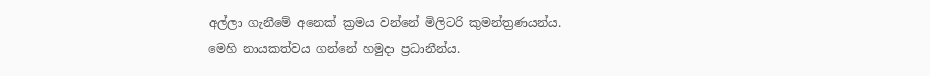අල්ලා ගැනීමේ අනෙක් ක්‍රමය වන්නේ මිලිටරි කුමන්ත්‍රණයන්ය. මෙහි නායකත්වය ගන්නේ හමුදා ප්‍රධානීන්ය.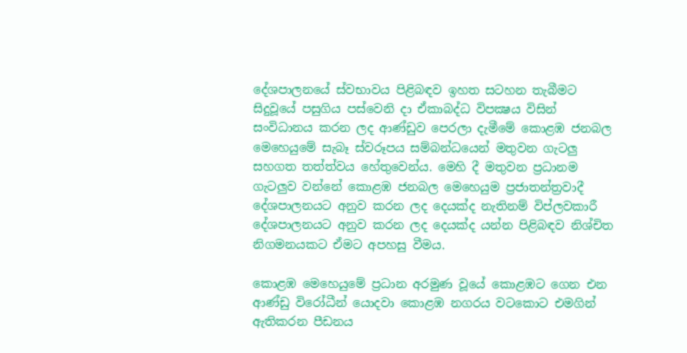දේශපාලනයේ ස්වභාවය පිළිබඳව ඉහත සටහන තැබීමට සිදුවූයේ පසුගිය පස්වෙනි දා ඒකාබද්ධ විපක්‍ෂය විසින් සංවිධානය කරන ලද ආණ්ඩුව පෙරලා දැමීමේ කොළඹ ජනබල මෙහෙයුමේ සැබෑ ස්වරූපය සම්බන්ධයෙන් මතුවන ගැටලු සහගත තත්ත්වය හේතුවෙන්ය. මෙහි දී මතුවන ප්‍රධානම ගැටලුව වන්නේ කොළඹ ජනබල මෙහෙයුම ප්‍රජාතන්ත්‍රවාදී දේශපාලනයට අනුව කරන ලද දෙයක්ද නැතිනම් විප්ලවකාරී දේශපාලනයට අනුව කරන ලද දෙයක්ද යන්න පිළිබඳව නිශ්චිත නිගමනයකට ඒමට අපහසු වීමය.

කොළඹ මෙහෙයුමේ ප්‍රධාන අරමුණ වූයේ කොළඹට ගෙන එන ආණ්ඩු විරෝධීන් යොදවා කොළඹ නගරය වටකොට එමගින් ඇතිකරන පීඩනය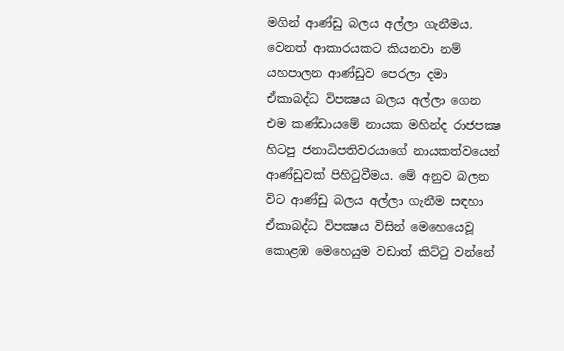මගින් ආණ්ඩු බලය අල්ලා ගැනීමය. වෙනත් ආකාරයකට කියනවා නම් යහපාලන ආණ්ඩුව පෙරලා දමා ඒකාබද්ධ විපක්‍ෂය බලය අල්ලා ගෙන එම කණ්ඩායමේ නායක මහින්ද රාජපක්‍ෂ හිටපු ජනාධිපතිවරයාගේ නායකත්වයෙන් ආණ්ඩුවක් පිහිටුවීමය. මේ අනුව බලන විට ආණ්ඩු බලය අල්ලා ගැනීම සඳහා ඒකාබද්ධ විපක්‍ෂය විසින් මෙහෙයෙවූ කොළඹ මෙහෙයුම වඩාත් කිට්ටු වන්නේ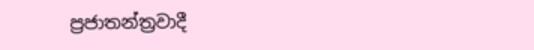ප්‍රජාතන්ත්‍රවාදී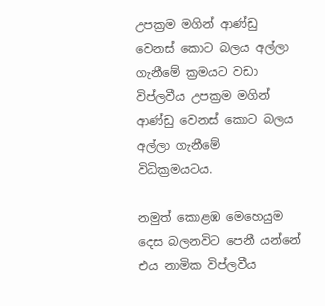උපක්‍රම මගින් ආණ්ඩු වෙනස් කොට බලය අල්ලා ගැනීමේ ක්‍රමයට වඩා විප්ලවීය උපක්‍රම මගින් ආණ්ඩු වෙනස් කොට බලය අල්ලා ගැනීමේ විධික්‍රමයටය.

නමුත් කොළඹ මෙහෙයුම දෙස බලනවිට පෙනී යන්නේ එය නාමික විප්ලවීය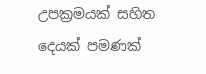උපක්‍රමයක් සහිත දෙයක් පමණක්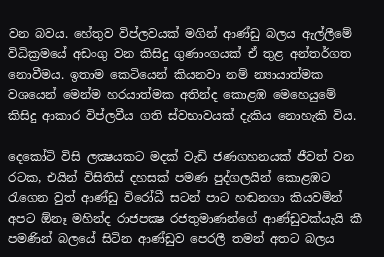වන බවය. හේතුව විප්ලවයක් මගින් ආණ්ඩු බලය ඇල්ලීමේ විධික්‍රමයේ අඩංගු වන කිසිදු ගුණාංගයක් ඒ තුළ අන්තර්ගත නොවීමය. ඉතාම කෙටියෙන් කියනවා නම් න්‍යායාත්මක වශයෙන් මෙන්ම හරයාත්මක අතින්ද කොළඹ මෙහෙයුමේ කිසිදු ආකාර විප්ලවීය ගති ස්වභාවයක් දැකිය නොහැකි විය.

දෙකෝටි විසි ලක්‍ෂයකට මදක් වැඩි ජණගහනයක් ජීවත් වන රටක, එයින් විසිතිස් දහසක් පමණ පුද්ගලයින් කොළඹට රැගෙන වුත් ආණ්ඩු විරෝධී සටන් පාට හඬනගා කියවමින් අපට ඕනෑ මහින්ද රාජපක්‍ෂ රජතුමාණන්ගේ ආණ්ඩුවක්යැයි කී පමණින් බලයේ සිටින ආණ්ඩුව පෙරලී තමන් අතට බලය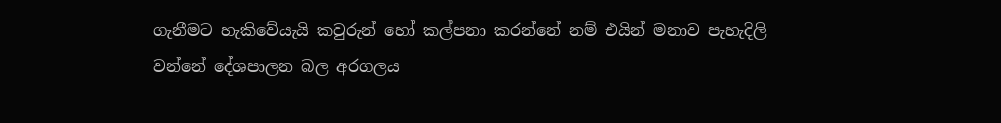ගැනීමට හැකිවේයැයි කවුරුන් හෝ කල්පනා කරන්නේ නම් එයින් මනාව පැහැදිලි වන්නේ දේශපාලන බල අරගලය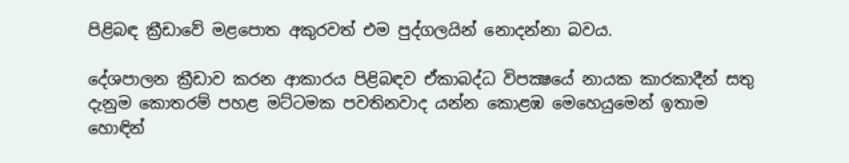පිළිබඳ ක්‍රීඩාවේ මළපොත අකුරවත් එම පුද්ගලයින් නොදන්නා බවය.

දේශපාලන ක්‍රීඩාව කරන ආකාරය පිළිබඳව ඒකාබද්ධ විපක්‍ෂයේ නායක කාරකාදීන් සතු දැනුම කොතරම් පහළ මට්ටමක පවතිනවාද යන්න කොළඹ මෙහෙයුමෙන් ඉතාම හොඳින්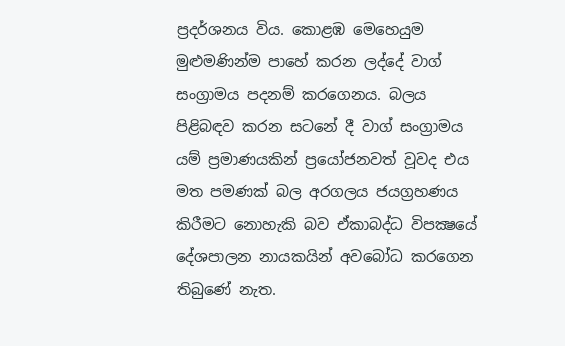ප්‍රදර්ශනය විය. කොළඹ මෙහෙයුම මුළුමණින්ම පාහේ කරන ලද්දේ වාග් සංග්‍රාමය පදනම් කරගෙනය. බලය පිළිබඳව කරන සටනේ දී වාග් සංග්‍රාමය යම් ප්‍රමාණයකින් ප්‍රයෝජනවත් වූවද එය මත පමණක් බල අරගලය ජයග්‍රහණය කිරීමට නොහැකි බව ඒකාබද්ධ විපක්‍ෂයේ දේශපාලන නායකයින් අවබෝධ කරගෙන තිබුණේ නැත.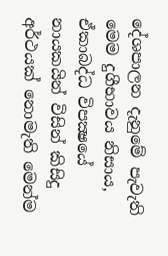දේශපාලන දැනුමේ පැවැති මෙම දුගීභාවය නිසාය, ඒකාබද්ධ විපක්‍ෂයේ නායකයින් විසින් කිසිදු අර්ථයක් නොමැති මෙන්ම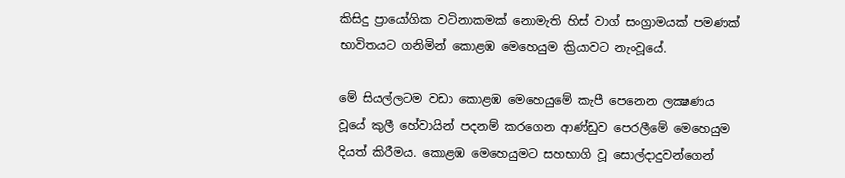කිසිදු ප්‍රායෝගික වටිනාකමක් නොමැති හිස් වාග් සංග්‍රාමයක් පමණක් භාවිතයට ගනිමින් කොළඹ මෙහෙයුම ක්‍රියාවට නැංවූයේ.

මේ සියල්ලටම වඩා කොළඹ මෙහෙයුමේ කැපී පෙනෙන ලක්‍ෂණය වූයේ කුලී හේවායින් පදනම් කරගෙන ආණ්ඩුව පෙරලීමේ මෙහෙයුම දියත් කිරීමය. කොළඹ මෙහෙයුමට සහභාගි වූ සොල්දාදුවන්ගෙන්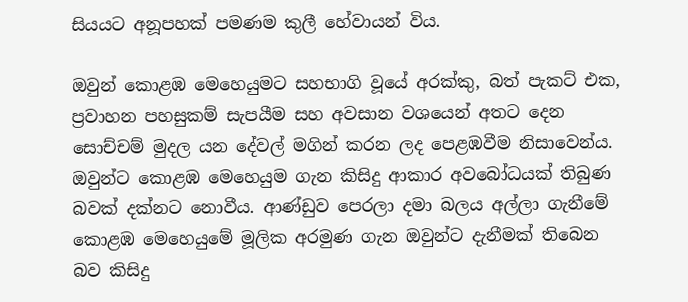සියයට අනූපහක් පමණම කුලී හේවායන් විය.

ඔවුන් කොළඹ මෙහෙයුමට සහභාගි වූයේ අරක්කු, බත් පැකට් එක, ප්‍රවාහන පහසුකම් සැපයීම සහ අවසාන වශයෙන් අතට දෙන සොච්චම් මුදල යන දේවල් මගින් කරන ලද පෙළඹවීම නිසාවෙන්ය. ඔවුන්ට කොළඹ මෙහෙයුම ගැන කිසිදු ආකාර අවබෝධයක් තිබුණ බවක් දක්නට නොවීය. ආණ්ඩුව පෙරලා දමා බලය අල්ලා ගැනීමේ කොළඹ මෙහෙයුමේ මූලික අරමුණ ගැන ඔවුන්ට දැනීමක් තිබෙන බව කිසිදු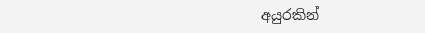අයුරකින්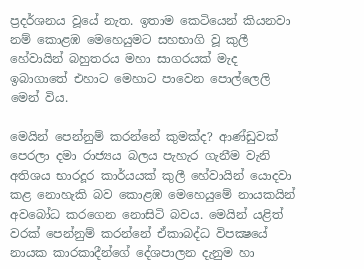ප්‍රදර්ශනය වූයේ නැත. ඉතාම කෙටියෙන් කියනවා නම් කොළඹ මෙහෙයුමට සහභාගි වූ කුලී හේවායින් බහුතරය මහා සාගරයක් මැද ඉබාගාතේ එහාට මෙහාට පාවෙන පොල්ලෙලි මෙන් විය.

මෙයින් පෙන්නුම් කරන්නේ කුමක්ද? ආණ්ඩුවක් පෙරලා දමා රාජ්‍යය බලය පැහැර ගැනීම වැනි අතිශය භාරදූර කාර්යයක් කුලී හේවායින් යොදවා කළ නොහැකි බව කොළඹ මෙහෙයුමේ නායකයින් අවබෝධ කරගෙන නොසිටි බවය. මෙයින් යළිත් වරක් පෙන්නුම් කරන්නේ ඒකාබද්ධ විපක්‍ෂයේ නායක කාරකාදීන්ගේ දේශපාලන දැනුම හා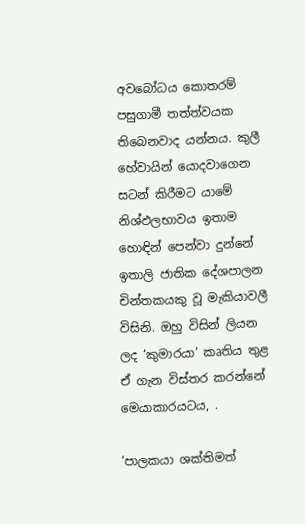අවබෝධය කොතරම් පසුගාමී තත්ත්වයක තිබෙනවාද යන්නය. කුලී හේවායින් යොදවාගෙන සටන් කිරීමට යාමේ නිශ්ඵලභාවය ඉතාම හොඳින් පෙන්වා දුන්නේ ඉතාලි ජාතික දේශපාලන චින්තකයකු වූ මැකියාවලී විසිනි. ඔහු විසින් ලියන ලද ‘කුමාරයා’ කෘතිය තුළ ඒ ගැන විස්තර කරන්නේ මෙයාකාරයටය, .

‘පාලකයා ශක්තිමත්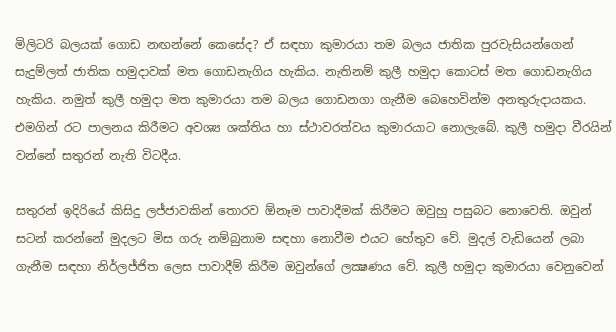මිලිටරි බලයක් ගොඩ නඟන්නේ කෙසේද? ඒ සඳහා කුමාරයා තම බලය ජාතික පුරවැසියන්ගෙන් සැදුම්ලත් ජාතික හමුදාවක් මත ගොඩනැගිය හැකිය. නැතිනම් කුලී හමුදා කොටස් මත ගොඩනැගිය හැකිය. නමුත් කුලී හමුදා මත කුමාරයා තම බලය ගොඩනගා ගැනීම බෙහෙවින්ම අනතුරුදායකය. එමගින් රට පාලනය කිරීමට අවශ්‍ය ශක්තිය හා ස්ථාවරත්වය කුමාරයාට නොලැබේ. කුලී හමුදා වීරයින් වන්නේ සතුරන් නැති විටදීය.

සතුරන් ඉදිරියේ කිසිදු ලජ්ජාවකින් තොරව ඕනෑම පාවාදීමක් කිරීමට ඔවුහු පසුබට නොවෙති. ඔවුන් සටන් කරන්නේ මුදලට මිස ගරු නම්බුනාම සඳහා නොවීම එයට හේතුව වේ. මුදල් වැඩියෙන් ලබා ගැනීම සඳහා නිර්ලජ්ජිත ලෙස පාවාදීම් කිරීම ඔවුන්ගේ ලක්‍ෂණය වේ. කුලී හමුදා කුමාරයා වෙනුවෙන්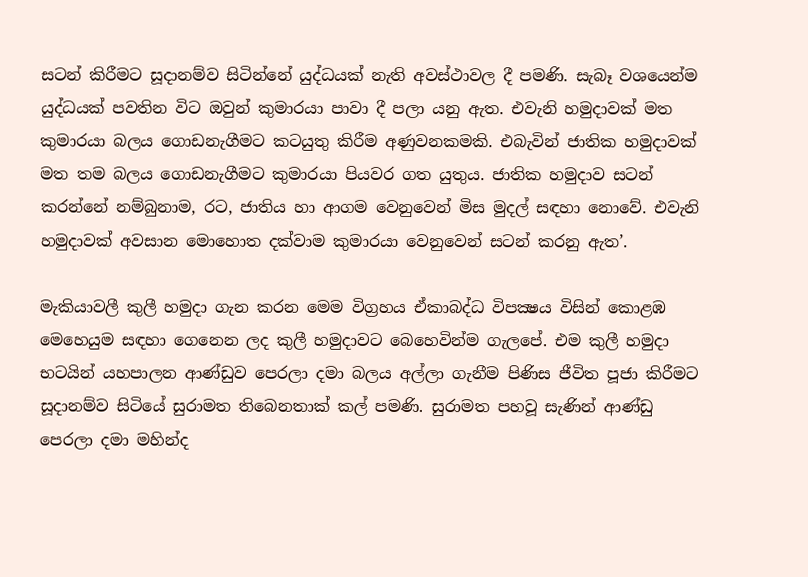සටන් කිරීමට සූදානම්ව සිටින්නේ යුද්ධයක් නැති අවස්ථාවල දී පමණි. සැබෑ වශයෙන්ම යුද්ධයක් පවතින විට ඔවුන් කුමාරයා පාවා දී පලා යනු ඇත. එවැනි හමුදාවක් මත කුමාරයා බලය ගොඩනැගීමට කටයුතු කිරීම අණුවනකමකි. එබැවින් ජාතික හමුදාවක් මත තම බලය ගොඩනැගීමට කුමාරයා පියවර ගත යුතුය. ජාතික හමුදාව සටන් කරන්නේ නම්බුනාම, රට, ජාතිය හා ආගම වෙනුවෙන් මිස මුදල් සඳහා නොවේ. එවැනි හමුදාවක් අවසාන මොහොත දක්වාම කුමාරයා වෙනුවෙන් සටන් කරනු ඇත’.

මැකියාවලී කුලී හමුදා ගැන කරන මෙම විග්‍රහය ඒකාබද්ධ විපක්‍ෂය විසින් කොළඹ මෙහෙයුම සඳහා ගෙනෙන ලද කුලී හමුදාවට බෙහෙවින්ම ගැලපේ. එම කුලී හමුදා භටයින් යහපාලන ආණ්ඩුව පෙරලා දමා බලය අල්ලා ගැනීම පිණිස ජීවිත පූජා කිරීමට සූදානම්ව සිටියේ සුරාමත තිබෙනතාක් කල් පමණි. සුරාමත පහවූ සැණින් ආණ්ඩු පෙරලා දමා මහින්ද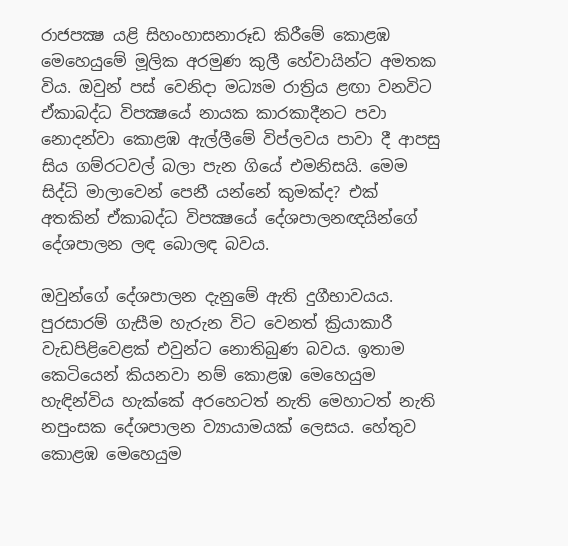රාජපක්‍ෂ යළි සිහංහාසනාරූඩ කිරීමේ කොළඹ මෙහෙයුමේ මූලික අරමුණ කුලී හේවායින්ට අමතක විය. ඔවුන් පස් වෙනිදා මධ්‍යම රාත්‍රිය ළඟා වනවිට ඒකාබද්ධ විපක්‍ෂයේ නායක කාරකාදීනට පවා නොදන්වා කොළඹ ඇල්ලීමේ විප්ලවය පාවා දී ආපසු සිය ගම්රටවල් බලා පැන ගියේ එමනිසයි. මෙම සිද්ධි මාලාවෙන් පෙනී යන්නේ කුමක්ද? එක් අතකින් ඒකාබද්ධ විපක්‍ෂයේ දේශපාලනඥයින්ගේ දේශපාලන ලඳ බොලඳ බවය.

ඔවුන්ගේ දේශපාලන දැනුමේ ඇති දුගීභාවයය. පුරසාරම් ගැසීම හැරුන විට වෙනත් ක්‍රියාකාරී වැඩපිළිවෙළක් එවුන්ට නොතිබුණ බවය. ඉතාම කෙටියෙන් කියනවා නම් කොළඹ මෙහෙයුම හැඳින්විය හැක්කේ අරහෙටත් නැති මෙහාටත් නැති නපුංසක දේශපාලන ව්‍යායාමයක් ලෙසය. හේතුව කොළඹ මෙහෙයුම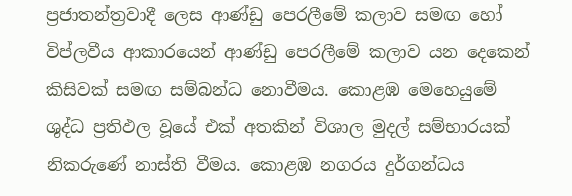ප්‍රජාතන්ත්‍රවාදී ලෙස ආණ්ඩු පෙරලීමේ කලාව සමඟ හෝ විප්ලවීය ආකාරයෙන් ආණ්ඩු පෙරලීමේ කලාව යන දෙකෙන් කිසිවක් සමඟ සම්බන්ධ නොවීමය. කොළඹ මෙහෙයුමේ ශුද්ධ ප්‍රතිඵල වූයේ එක් අතකින් විශාල මුදල් සම්භාරයක් නිකරුණේ නාස්ති වීමය. කොළඹ නගරය දුර්ගන්ධය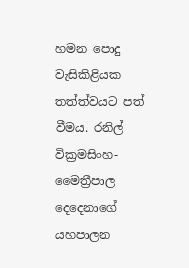හමන පොදු වැසිකිළියක තත්ත්වයට පත් වීමය. රනිල් වික්‍රමසිංහ-මෛත්‍රීපාල දෙදෙනාගේ යහපාලන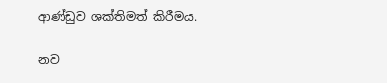ආණ්ඩුව ශක්තිමත් කිරීමය.

නව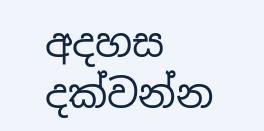අදහස දක්වන්න